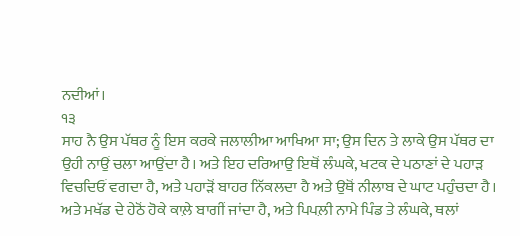ਨਦੀਆਂ।
੧੩
ਸਾਹ ਨੈ ਉਸ ਪੱਥਰ ਨੂੰ ਇਸ ਕਰਕੇ ਜਲਾਲੀਆ ਆਖਿਆ ਸਾ; ਉਸ ਦਿਨ ਤੇ ਲਾਕੇ ਉਸ ਪੱਥਰ ਦਾ ਉਹੀ ਨਾਉਂ ਚਲਾ ਆਉਂਦਾ ਹੈ। ਅਤੇ ਇਹ ਦਰਿਆਉ ਇਥੋਂ ਲੰਘਕੇ, ਖਟਕ ਦੇ ਪਠਾਣਾਂ ਦੇ ਪਹਾੜ ਵਿਚਦਿਓਂ ਵਗਦਾ ਹੈ, ਅਤੇ ਪਹਾੜੋਂ ਬਾਹਰ ਨਿੱਕਲਦਾ ਹੈ ਅਤੇ ਉਥੋਂ ਨੀਲਾਬ ਦੇ ਘਾਟ ਪਹੁੰਚਦਾ ਹੈ। ਅਤੇ ਮਖੱਡ ਦੇ ਹੇਠੋਂ ਹੋਕੇ ਕਾਲ਼ੇ ਬਾਗੀਂ ਜਾਂਦਾ ਹੈ, ਅਤੇ ਪਿਪਲ਼ੀ ਨਾਮੇ ਪਿੰਡ ਤੇ ਲੰਘਕੇ, ਥਲਾਂ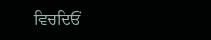ਵਿਚਦਿਓਂ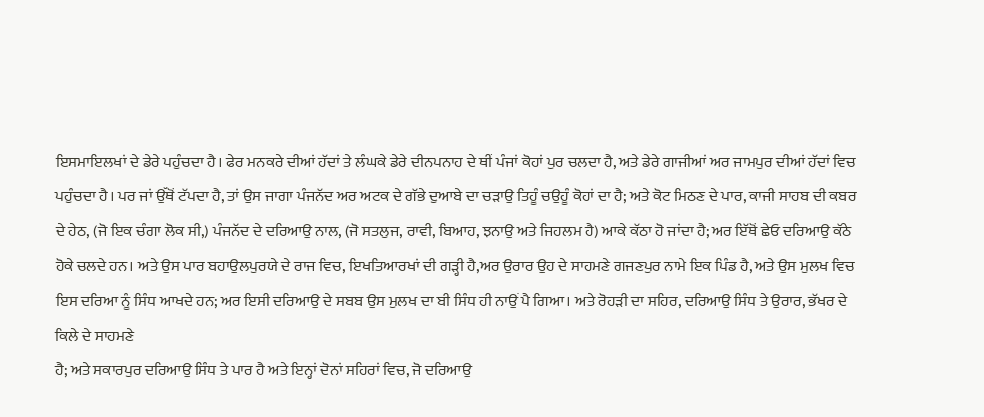ਇਸਮਾਇਲਖਾਂ ਦੇ ਡੇਰੇ ਪਹੁੰਚਦਾ ਹੈ। ਫੇਰ ਮਨਕਰੇ ਦੀਆਂ ਹੱਦਾਂ ਤੇ ਲੰਘਕੇ ਡੇਰੇ ਦੀਨਪਨਾਹ ਦੇ ਥੀਂ ਪੰਜਾਂ ਕੋਹਾਂ ਪੁਰ ਚਲਦਾ ਹੈ, ਅਤੇ ਡੇਰੇ ਗਾਜੀਆਂ ਅਰ ਜਾਮਪੁਰ ਦੀਆਂ ਹੱਦਾਂ ਵਿਚ ਪਹੁੰਚਦਾ ਹੈ। ਪਰ ਜਾਂ ਉੱਥੋਂ ਟੱਪਦਾ ਹੈ, ਤਾਂ ਉਸ ਜਾਗਾ ਪੰਜਨੱਦ ਅਰ ਅਟਕ ਦੇ ਗੱਭੇ ਦੁਆਬੇ ਦਾ ਚੜਾਉ ਤਿਹੂੰ ਚਉਹੂੰ ਕੋਹਾਂ ਦਾ ਹੈ; ਅਤੇ ਕੋਟ ਮਿਠਣ ਦੇ ਪਾਰ, ਕਾਜੀ ਸਾਹਬ ਦੀ ਕਬਰ ਦੇ ਹੇਠ, (ਜੋ ਇਕ ਚੰਗਾ ਲੋਕ ਸੀ,) ਪੰਜਨੱਦ ਦੇ ਦਰਿਆਉ ਨਾਲ, (ਜੋ ਸਤਲੁਜ, ਰਾਵੀ, ਬਿਆਹ, ਝਨਾਉ ਅਤੇ ਜਿਹਲਮ ਹੈ) ਆਕੇ ਕੱਠਾ ਹੋ ਜਾਂਦਾ ਹੈ; ਅਰ ਇੱਥੋਂ ਛੇਓ ਦਰਿਆਉ ਕੱਠੇ ਹੋਕੇ ਚਲਦੇ ਹਨ। ਅਤੇ ਉਸ ਪਾਰ ਬਹਾਉਲਪੁਰਯੇ ਦੇ ਰਾਜ ਵਿਚ, ਇਖਤਿਆਰਖਾਂ ਦੀ ਗੜ੍ਹੀ ਹੈ,ਅਰ ਉਰਾਰ ਉਹ ਦੇ ਸਾਹਮਣੇ ਗਜਣਪੁਰ ਨਾਮੇ ਇਕ ਪਿੰਡ ਹੈ, ਅਤੇ ਉਸ ਮੁਲਖ ਵਿਚ ਇਸ ਦਰਿਆ ਨੂੰ ਸਿੰਧ ਆਖਦੇ ਹਨ; ਅਰ ਇਸੀ ਦਰਿਆਉ ਦੇ ਸਬਬ ਉਸ ਮੁਲਖ ਦਾ ਬੀ ਸਿੰਧ ਹੀ ਨਾਉਂ ਪੈ ਗਿਆ। ਅਤੇ ਰੋਹੜੀ ਦਾ ਸਹਿਰ, ਦਰਿਆਉ ਸਿੰਧ ਤੇ ਉਰਾਰ, ਭੱਖਰ ਦੇ ਕਿਲੇ ਦੇ ਸਾਹਮਣੇ
ਹੈ; ਅਤੇ ਸਕਾਰਪੁਰ ਦਰਿਆਉ ਸਿੰਧ ਤੇ ਪਾਰ ਹੈ ਅਤੇ ਇਨ੍ਹਾਂ ਦੋਨਾਂ ਸਹਿਰਾਂ ਵਿਚ, ਜੋ ਦਰਿਆਉ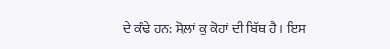ਦੇ ਕੰਢੇ ਹਨ: ਸੋਲ਼ਾਂ ਕੁ ਕੋਹਾਂ ਦੀ ਬਿੱਥ ਹੈ। ਇਸ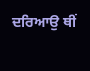ਦਰਿਆਉ ਥੀਂ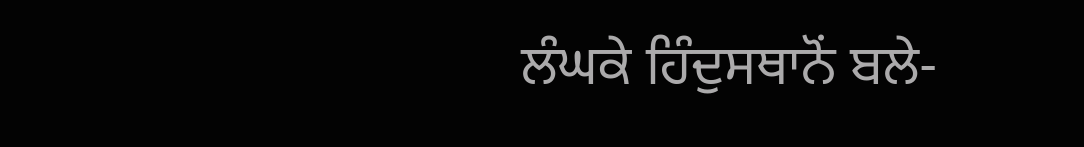ਲੰਘਕੇ ਹਿੰਦੁਸਥਾਨੋਂ ਬਲੇ-